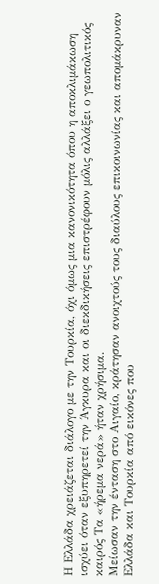Η Ελλάδα χρειάζεται διάλογο με την Τουρκία, όχι όμως μια κανονικότητα όπου η αποκλιμάκωση ισχύει όταν εξυπηρετεί την Άγκυρα και οι διεκδικήσεις επιστρέφουν μόλις αλλάξει ο γεωπολιτικός καιρός Τα «ήρεμα νερά» ήταν χρήσιμα.
Μείωσαν την ένταση στο Αιγαίο, κράτησαν ανοιχτούς τους διαύλους επικοινωνίας και απομάκρυναν Ελλάδα και Τουρκία από εικόνες που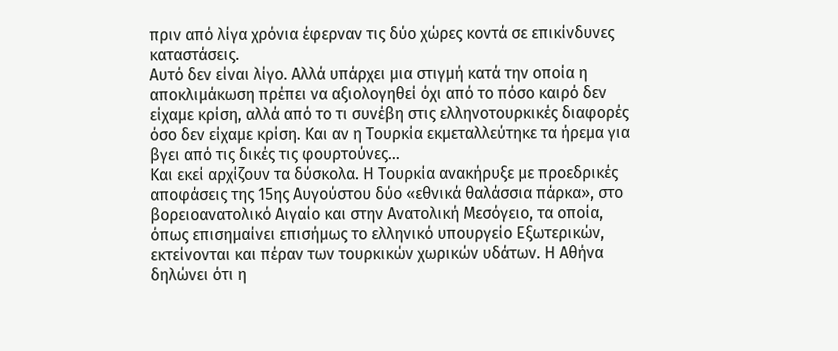πριν από λίγα χρόνια έφερναν τις δύο χώρες κοντά σε επικίνδυνες καταστάσεις.
Αυτό δεν είναι λίγο. Αλλά υπάρχει μια στιγμή κατά την οποία η αποκλιμάκωση πρέπει να αξιολογηθεί όχι από το πόσο καιρό δεν είχαμε κρίση, αλλά από το τι συνέβη στις ελληνοτουρκικές διαφορές όσο δεν είχαμε κρίση. Και αν η Τουρκία εκμεταλλεύτηκε τα ήρεμα για βγει από τις δικές τις φουρτούνες…
Και εκεί αρχίζουν τα δύσκολα. Η Τουρκία ανακήρυξε με προεδρικές αποφάσεις της 15ης Αυγούστου δύο «εθνικά θαλάσσια πάρκα», στο βορειοανατολικό Αιγαίο και στην Ανατολική Μεσόγειο, τα οποία, όπως επισημαίνει επισήμως το ελληνικό υπουργείο Εξωτερικών, εκτείνονται και πέραν των τουρκικών χωρικών υδάτων. Η Αθήνα δηλώνει ότι η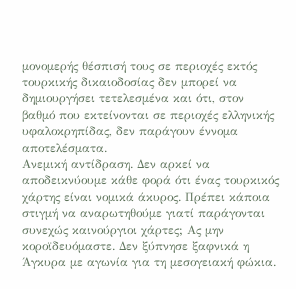μονομερής θέσπισή τους σε περιοχές εκτός τουρκικής δικαιοδοσίας δεν μπορεί να δημιουργήσει τετελεσμένα και ότι, στον βαθμό που εκτείνονται σε περιοχές ελληνικής υφαλοκρηπίδας, δεν παράγουν έννομα αποτελέσματα.
Ανεμική αντίδραση. Δεν αρκεί να αποδεικνύουμε κάθε φορά ότι ένας τουρκικός χάρτης είναι νομικά άκυρος. Πρέπει κάποια στιγμή να αναρωτηθούμε γιατί παράγονται συνεχώς καινούργιοι χάρτες; Ας μην κοροϊδευόμαστε. Δεν ξύπνησε ξαφνικά η Άγκυρα με αγωνία για τη μεσογειακή φώκια.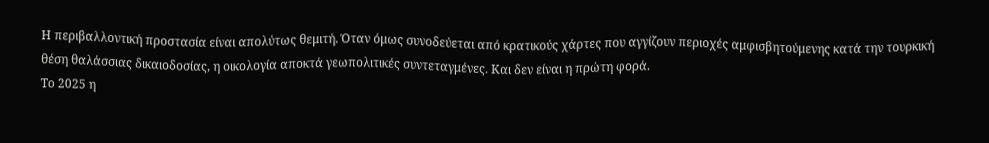Η περιβαλλοντική προστασία είναι απολύτως θεμιτή. Όταν όμως συνοδεύεται από κρατικούς χάρτες που αγγίζουν περιοχές αμφισβητούμενης κατά την τουρκική θέση θαλάσσιας δικαιοδοσίας, η οικολογία αποκτά γεωπολιτικές συντεταγμένες. Και δεν είναι η πρώτη φορά.
Το 2025 η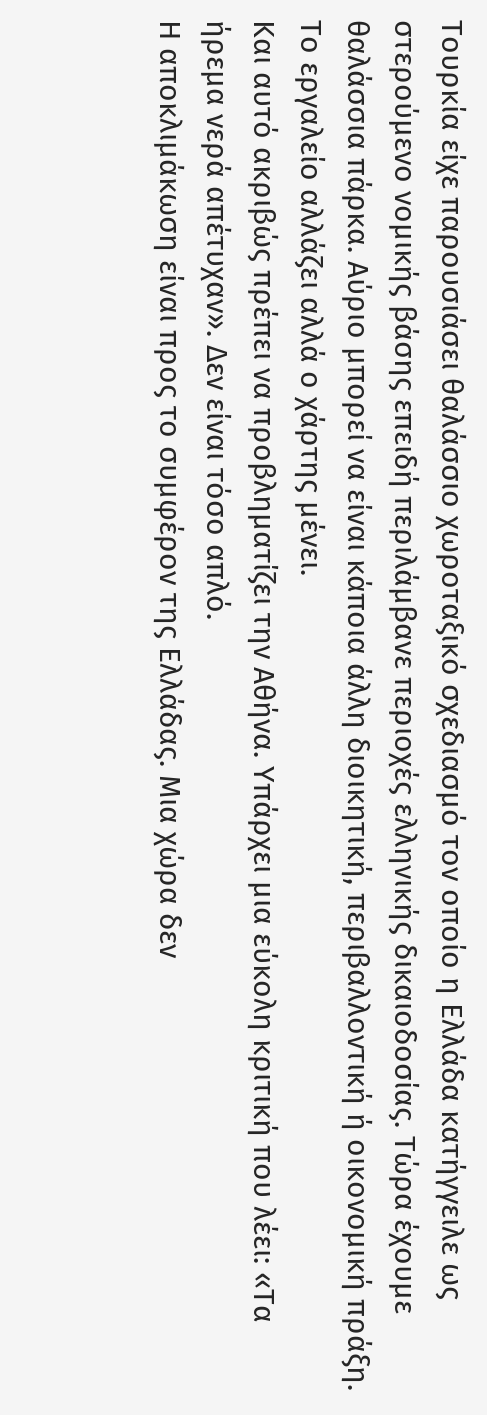Τουρκία είχε παρουσιάσει θαλάσσιο χωροταξικό σχεδιασμό τον οποίο η Ελλάδα κατήγγειλε ως στερούμενο νομικής βάσης επειδή περιλάμβανε περιοχές ελληνικής δικαιοδοσίας. Τώρα έχουμε θαλάσσια πάρκα. Αύριο μπορεί να είναι κάποια άλλη διοικητική, περιβαλλοντική ή οικονομική πράξη. Το εργαλείο αλλάζει αλλά ο χάρτης μένει.
Και αυτό ακριβώς πρέπει να προβληματίζει την Αθήνα. Υπάρχει μια εύκολη κριτική που λέει: «Τα ήρεμα νερά απέτυχαν». Δεν είναι τόσο απλό.
Η αποκλιμάκωση είναι προς το συμφέρον της Ελλάδας. Μια χώρα δεν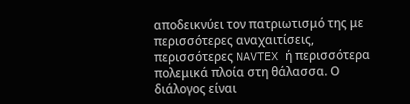αποδεικνύει τον πατριωτισμό της με περισσότερες αναχαιτίσεις, περισσότερες NAVTEX ή περισσότερα πολεμικά πλοία στη θάλασσα. Ο διάλογος είναι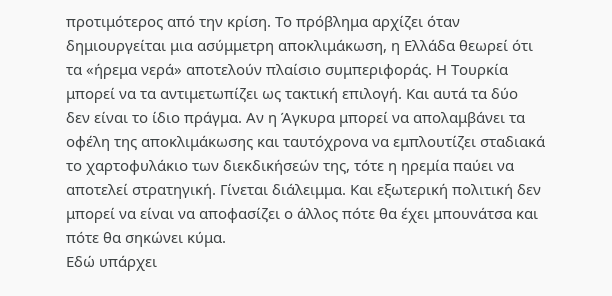προτιμότερος από την κρίση. Το πρόβλημα αρχίζει όταν δημιουργείται μια ασύμμετρη αποκλιμάκωση, η Ελλάδα θεωρεί ότι τα «ήρεμα νερά» αποτελούν πλαίσιο συμπεριφοράς. Η Τουρκία μπορεί να τα αντιμετωπίζει ως τακτική επιλογή. Και αυτά τα δύο δεν είναι το ίδιο πράγμα. Αν η Άγκυρα μπορεί να απολαμβάνει τα οφέλη της αποκλιμάκωσης και ταυτόχρονα να εμπλουτίζει σταδιακά το χαρτοφυλάκιο των διεκδικήσεών της, τότε η ηρεμία παύει να αποτελεί στρατηγική. Γίνεται διάλειμμα. Και εξωτερική πολιτική δεν μπορεί να είναι να αποφασίζει ο άλλος πότε θα έχει μπουνάτσα και πότε θα σηκώνει κύμα.
Εδώ υπάρχει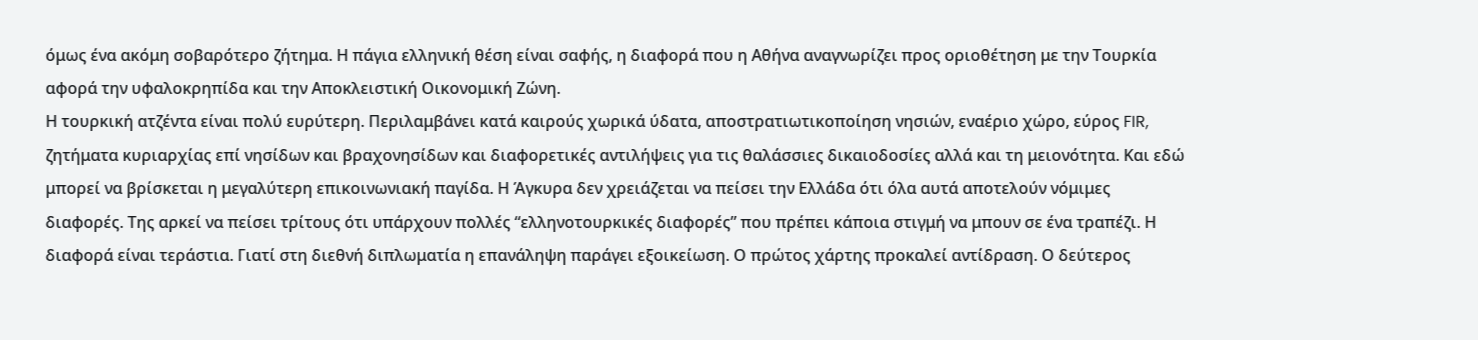όμως ένα ακόμη σοβαρότερο ζήτημα. Η πάγια ελληνική θέση είναι σαφής, η διαφορά που η Αθήνα αναγνωρίζει προς οριοθέτηση με την Τουρκία αφορά την υφαλοκρηπίδα και την Αποκλειστική Οικονομική Ζώνη.
Η τουρκική ατζέντα είναι πολύ ευρύτερη. Περιλαμβάνει κατά καιρούς χωρικά ύδατα, αποστρατιωτικοποίηση νησιών, εναέριο χώρο, εύρος FIR, ζητήματα κυριαρχίας επί νησίδων και βραχονησίδων και διαφορετικές αντιλήψεις για τις θαλάσσιες δικαιοδοσίες αλλά και τη μειονότητα. Και εδώ μπορεί να βρίσκεται η μεγαλύτερη επικοινωνιακή παγίδα. Η Άγκυρα δεν χρειάζεται να πείσει την Ελλάδα ότι όλα αυτά αποτελούν νόμιμες διαφορές. Της αρκεί να πείσει τρίτους ότι υπάρχουν πολλές “ελληνοτουρκικές διαφορές” που πρέπει κάποια στιγμή να μπουν σε ένα τραπέζι. Η διαφορά είναι τεράστια. Γιατί στη διεθνή διπλωματία η επανάληψη παράγει εξοικείωση. Ο πρώτος χάρτης προκαλεί αντίδραση. Ο δεύτερος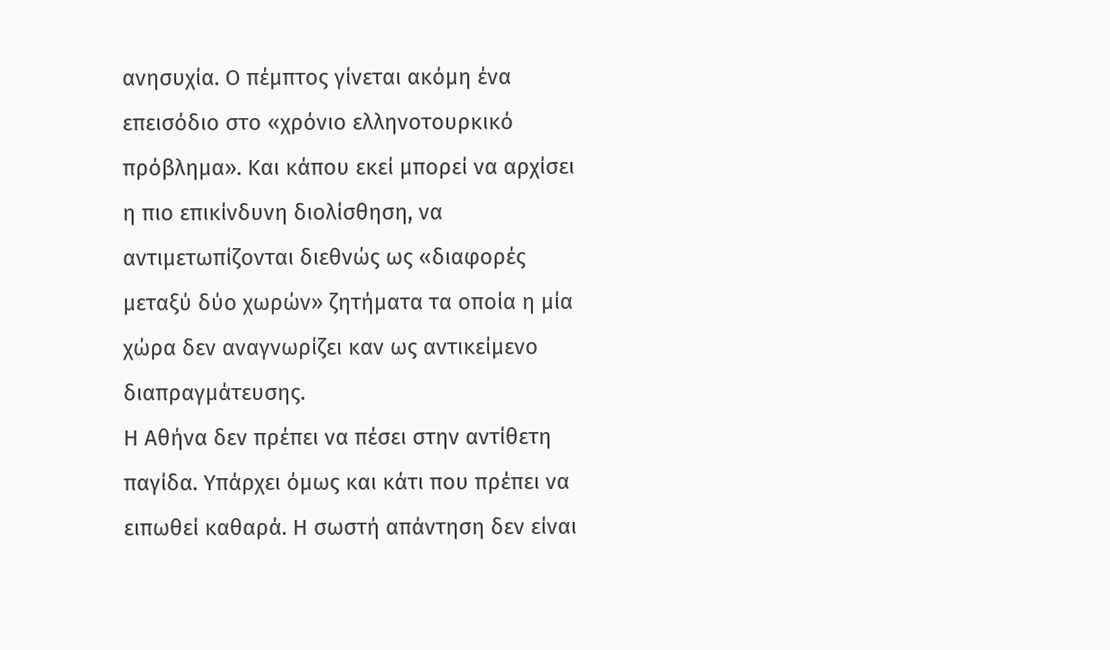ανησυχία. Ο πέμπτος γίνεται ακόμη ένα επεισόδιο στο «χρόνιο ελληνοτουρκικό πρόβλημα». Και κάπου εκεί μπορεί να αρχίσει η πιο επικίνδυνη διολίσθηση, να αντιμετωπίζονται διεθνώς ως «διαφορές μεταξύ δύο χωρών» ζητήματα τα οποία η μία χώρα δεν αναγνωρίζει καν ως αντικείμενο διαπραγμάτευσης.
Η Αθήνα δεν πρέπει να πέσει στην αντίθετη παγίδα. Υπάρχει όμως και κάτι που πρέπει να ειπωθεί καθαρά. Η σωστή απάντηση δεν είναι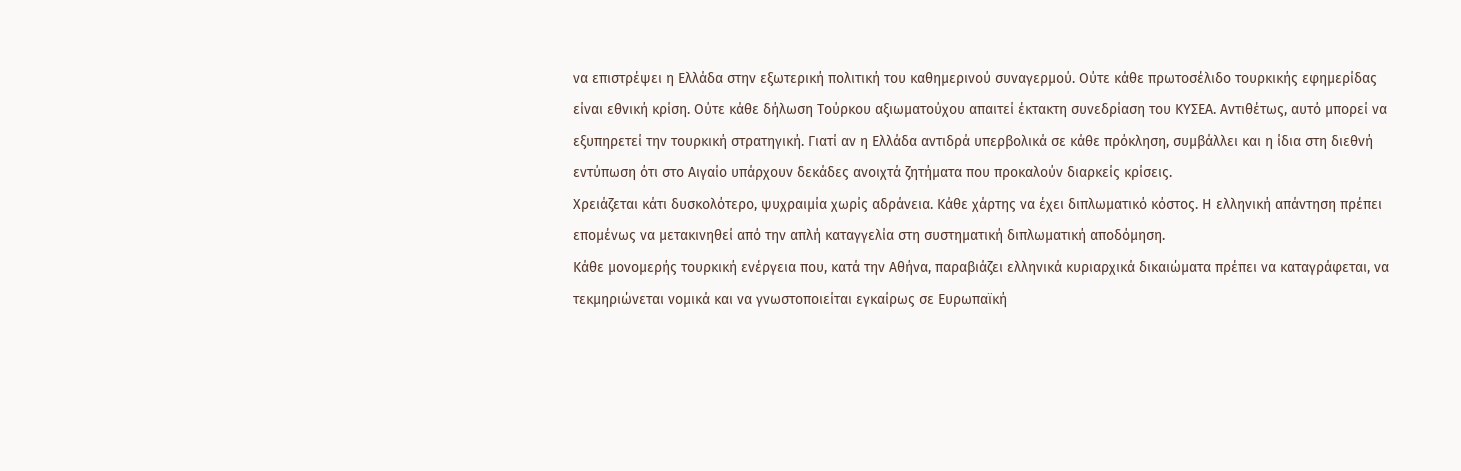να επιστρέψει η Ελλάδα στην εξωτερική πολιτική του καθημερινού συναγερμού. Ούτε κάθε πρωτοσέλιδο τουρκικής εφημερίδας είναι εθνική κρίση. Ούτε κάθε δήλωση Τούρκου αξιωματούχου απαιτεί έκτακτη συνεδρίαση του ΚΥΣΕΑ. Αντιθέτως, αυτό μπορεί να εξυπηρετεί την τουρκική στρατηγική. Γιατί αν η Ελλάδα αντιδρά υπερβολικά σε κάθε πρόκληση, συμβάλλει και η ίδια στη διεθνή εντύπωση ότι στο Αιγαίο υπάρχουν δεκάδες ανοιχτά ζητήματα που προκαλούν διαρκείς κρίσεις.
Χρειάζεται κάτι δυσκολότερο, ψυχραιμία χωρίς αδράνεια. Κάθε χάρτης να έχει διπλωματικό κόστος. Η ελληνική απάντηση πρέπει επομένως να μετακινηθεί από την απλή καταγγελία στη συστηματική διπλωματική αποδόμηση.
Κάθε μονομερής τουρκική ενέργεια που, κατά την Αθήνα, παραβιάζει ελληνικά κυριαρχικά δικαιώματα πρέπει να καταγράφεται, να τεκμηριώνεται νομικά και να γνωστοποιείται εγκαίρως σε Ευρωπαϊκή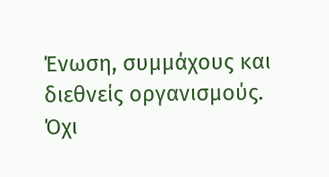Ένωση, συμμάχους και διεθνείς οργανισμούς. Όχι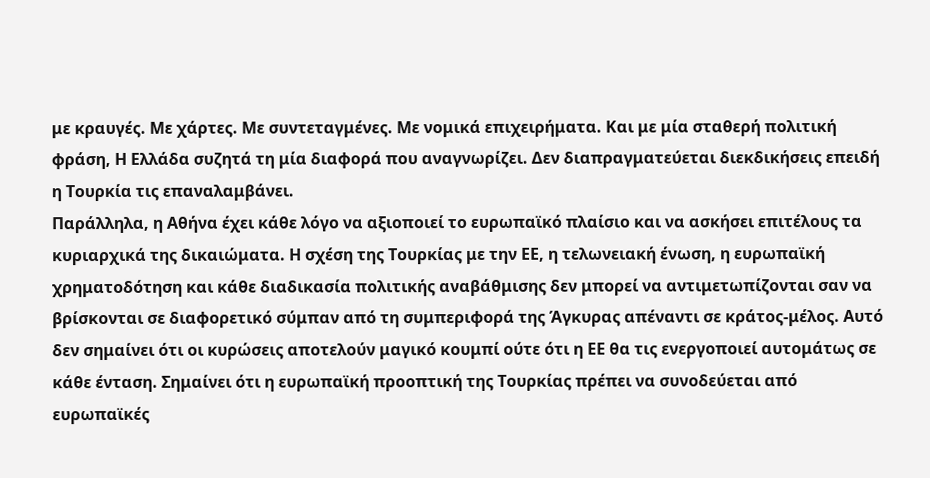με κραυγές. Με χάρτες. Με συντεταγμένες. Με νομικά επιχειρήματα. Και με μία σταθερή πολιτική φράση, Η Ελλάδα συζητά τη μία διαφορά που αναγνωρίζει. Δεν διαπραγματεύεται διεκδικήσεις επειδή η Τουρκία τις επαναλαμβάνει.
Παράλληλα, η Αθήνα έχει κάθε λόγο να αξιοποιεί το ευρωπαϊκό πλαίσιο και να ασκήσει επιτέλους τα κυριαρχικά της δικαιώματα. Η σχέση της Τουρκίας με την ΕΕ, η τελωνειακή ένωση, η ευρωπαϊκή χρηματοδότηση και κάθε διαδικασία πολιτικής αναβάθμισης δεν μπορεί να αντιμετωπίζονται σαν να βρίσκονται σε διαφορετικό σύμπαν από τη συμπεριφορά της Άγκυρας απέναντι σε κράτος-μέλος. Αυτό δεν σημαίνει ότι οι κυρώσεις αποτελούν μαγικό κουμπί ούτε ότι η ΕΕ θα τις ενεργοποιεί αυτομάτως σε κάθε ένταση. Σημαίνει ότι η ευρωπαϊκή προοπτική της Τουρκίας πρέπει να συνοδεύεται από ευρωπαϊκές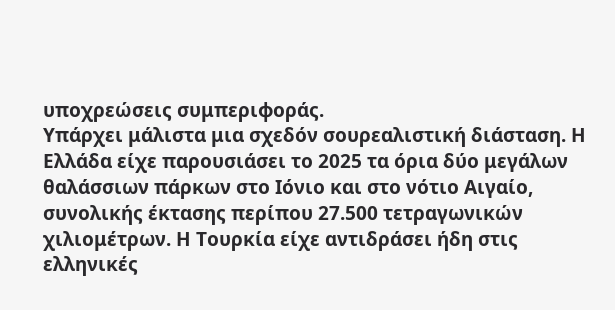υποχρεώσεις συμπεριφοράς.
Υπάρχει μάλιστα μια σχεδόν σουρεαλιστική διάσταση. Η Ελλάδα είχε παρουσιάσει το 2025 τα όρια δύο μεγάλων θαλάσσιων πάρκων στο Ιόνιο και στο νότιο Αιγαίο, συνολικής έκτασης περίπου 27.500 τετραγωνικών χιλιομέτρων. Η Τουρκία είχε αντιδράσει ήδη στις ελληνικές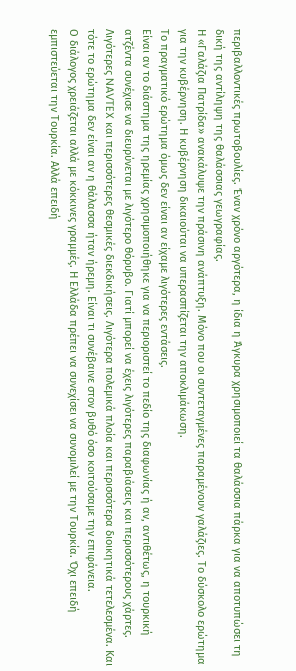περιβαλλοντικές πρωτοβουλίες. Έναν χρόνο αργότερα, η ίδια η Άγκυρα χρησιμοποιεί τα θαλάσσια πάρκα για να αποτυπώσει τη δική της αντίληψη της θαλάσσιας γεωγραφίας.
Η «Γαλάζια Πατρίδα» ανακάλυψε την πράσινη ανάπτυξη. Μόνο που οι συντεταγμένες παραμένουν γαλάζιες. Το δύσκολο ερώτημα για την κυβέρνηση. Η κυβέρνηση δικαιούται να υπερασπίζεται την αποκλιμάκωση.
Το πραγματικό ερώτημα όμως δεν είναι αν είχαμε λιγότερες εντάσεις.
Είναι αν το διάστημα της ηρεμίας χρησιμοποιήθηκε για να περιοριστεί το πεδίο της διαφωνίας ή αν, αντιθέτως, η τουρκική ατζέντα συνέχισε να διευρύνεται με λιγότερο θόρυβο. Γιατί μπορεί να έχεις λιγότερες παραβιάσεις και περισσότερους χάρτες. Λιγότερες NAVTEX και περισσότερες θεσμικές διεκδικήσεις. Λιγότερα πολεμικά πλοία και περισσότερα διοικητικά τετελεσμένα. Και τότε το ερώτημα δεν είναι αν η θάλασσα ήταν ήρεμη. Είναι τι συνέβαινε στον βυθό όσο κοιτούσαμε την επιφάνεια.
Ο διάλογος χρειάζεται αλλά με κόκκινες γραμμές. Η Ελλάδα πρέπει να συνεχίσει να συνομιλεί με την Τουρκία. Όχι επειδή εμπιστεύεται την Τουρκία. Αλλά επειδή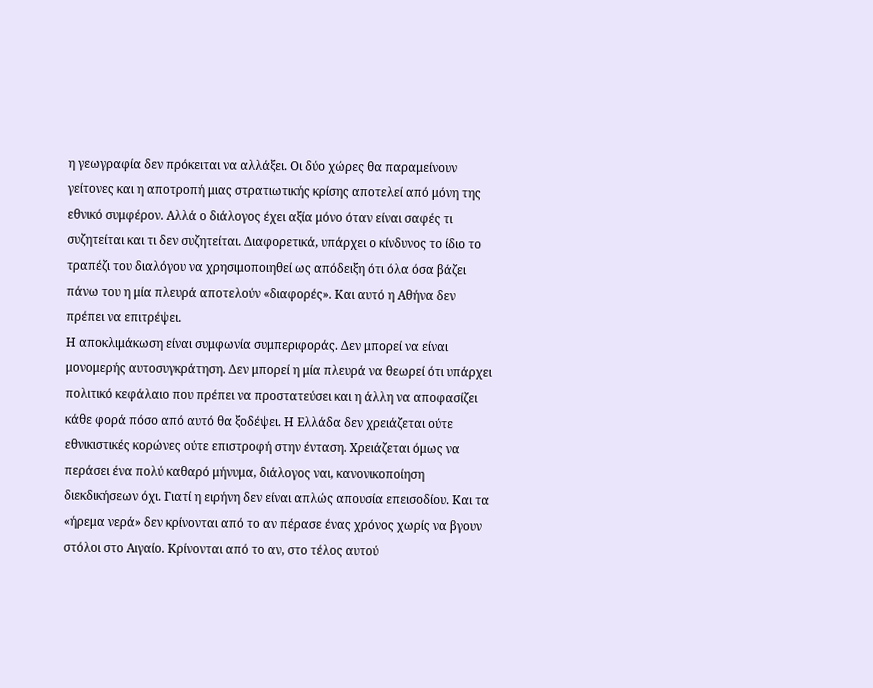η γεωγραφία δεν πρόκειται να αλλάξει. Οι δύο χώρες θα παραμείνουν γείτονες και η αποτροπή μιας στρατιωτικής κρίσης αποτελεί από μόνη της εθνικό συμφέρον. Αλλά ο διάλογος έχει αξία μόνο όταν είναι σαφές τι συζητείται και τι δεν συζητείται. Διαφορετικά, υπάρχει ο κίνδυνος το ίδιο το τραπέζι του διαλόγου να χρησιμοποιηθεί ως απόδειξη ότι όλα όσα βάζει πάνω του η μία πλευρά αποτελούν «διαφορές». Και αυτό η Αθήνα δεν πρέπει να επιτρέψει.
Η αποκλιμάκωση είναι συμφωνία συμπεριφοράς. Δεν μπορεί να είναι μονομερής αυτοσυγκράτηση. Δεν μπορεί η μία πλευρά να θεωρεί ότι υπάρχει πολιτικό κεφάλαιο που πρέπει να προστατεύσει και η άλλη να αποφασίζει κάθε φορά πόσο από αυτό θα ξοδέψει. Η Ελλάδα δεν χρειάζεται ούτε εθνικιστικές κορώνες ούτε επιστροφή στην ένταση. Χρειάζεται όμως να περάσει ένα πολύ καθαρό μήνυμα, διάλογος ναι, κανονικοποίηση διεκδικήσεων όχι. Γιατί η ειρήνη δεν είναι απλώς απουσία επεισοδίου. Και τα «ήρεμα νερά» δεν κρίνονται από το αν πέρασε ένας χρόνος χωρίς να βγουν στόλοι στο Αιγαίο. Κρίνονται από το αν, στο τέλος αυτού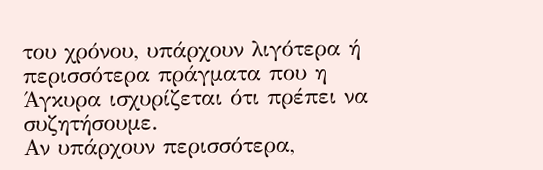του χρόνου, υπάρχουν λιγότερα ή περισσότερα πράγματα που η Άγκυρα ισχυρίζεται ότι πρέπει να συζητήσουμε.
Αν υπάρχουν περισσότερα,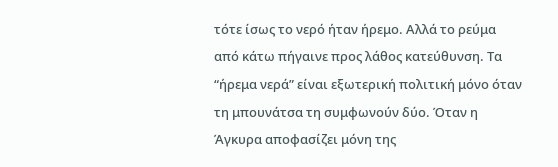τότε ίσως το νερό ήταν ήρεμο. Αλλά το ρεύμα από κάτω πήγαινε προς λάθος κατεύθυνση. Τα “ήρεμα νερά” είναι εξωτερική πολιτική μόνο όταν τη μπουνάτσα τη συμφωνούν δύο. Όταν η Άγκυρα αποφασίζει μόνη της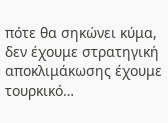πότε θα σηκώνει κύμα, δεν έχουμε στρατηγική αποκλιμάκωσης έχουμε τουρκικό…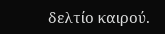δελτίο καιρού.